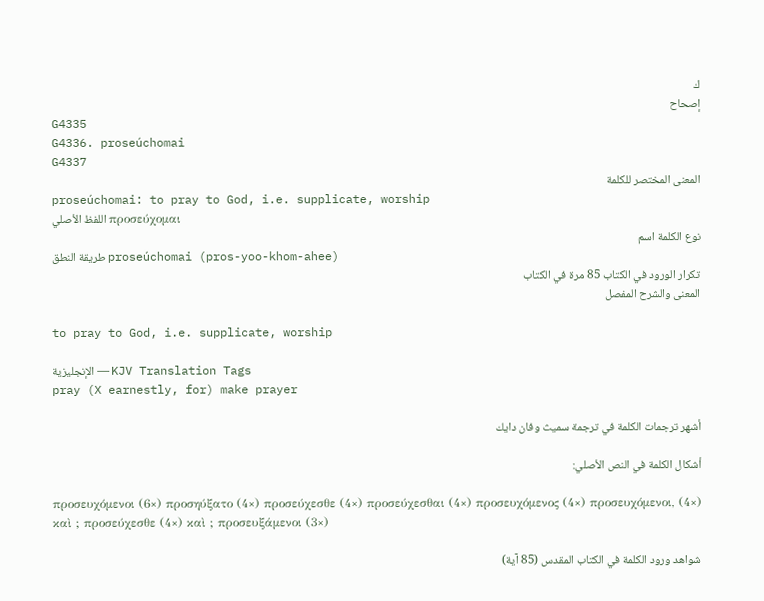ك
إصحاح
G4335
G4336. proseúchomai
G4337
المعنى المختصر للكلمة
proseúchomai: to pray to God, i.e. supplicate, worship
اللفظ الأصلي προσεύχομαι
نوع الكلمة اسم
طريقة النطق proseúchomai (pros-yoo-khom-ahee)
تكرار الورود في الكتاب 85 مرة في الكتاب
المعنى والشرح المفصل

to pray to God, i.e. supplicate, worship

الإنجليزية — KJV Translation Tags
pray (X earnestly, for) make prayer

أشهر ترجمات الكلمة في ترجمة سميث وفان دايك

أشكال الكلمة في النص الأصلي:

προσευχόμενοι (6×) προσηύξατο (4×) προσεύχεσθε (4×) προσεύχεσθαι (4×) προσευχόμενος (4×) προσευχόμενοι, (4×) καὶ ; προσεύχεσθε (4×) καὶ ; προσευξάμενοι (3×)

شواهد ورود الكلمة في الكتاب المقدس (85 آية)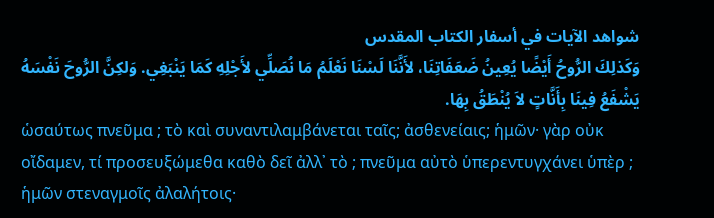شواهد الآيات في أسفار الكتاب المقدس
وَكَذلِكَ الرُّوحُ أَيْضًا يُعِينُ ضَعَفَاتِنَا، لأَنَّنَا لَسْنَا نَعْلَمُ مَا نُصَلِّي لأَجْلِهِ كَمَا يَنْبَغِي. وَلكِنَّ الرُّوحَ نَفْسَهُ يَشْفَعُ فِينَا بِأَنَّاتٍ لاَ يُنْطَقُ بِهَا.
ὡσαύτως πνεῦμα ; τὸ καὶ συναντιλαμβάνεται ταῖς; ἀσθενείαις; ἡμῶν· γὰρ οὐκ οἴδαμεν, τί προσευξώμεθα καθὸ δεῖ ἀλλ᾽ τὸ ; πνεῦμα αὐτὸ ὑπερεντυγχάνει ὑπὲρ ; ἡμῶν στεναγμοῖς ἀλαλήτοις·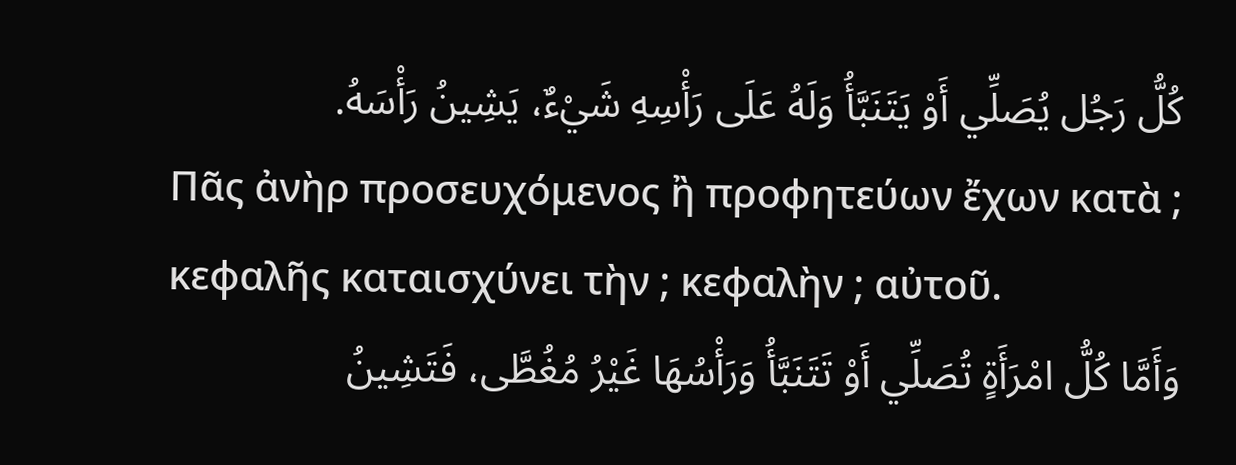كُلُّ رَجُل يُصَلِّي أَوْ يَتَنَبَّأُ وَلَهُ عَلَى رَأْسِهِ شَيْءٌ، يَشِينُ رَأْسَهُ.
Πᾶς ἀνὴρ προσευχόμενος ἢ προφητεύων ἔχων κατὰ ; κεφαλῆς καταισχύνει τὴν ; κεφαλὴν ; αὐτοῦ.
وَأَمَّا كُلُّ امْرَأَةٍ تُصَلِّي أَوْ تَتَنَبَّأُ وَرَأْسُهَا غَيْرُ مُغُطَّى، فَتَشِينُ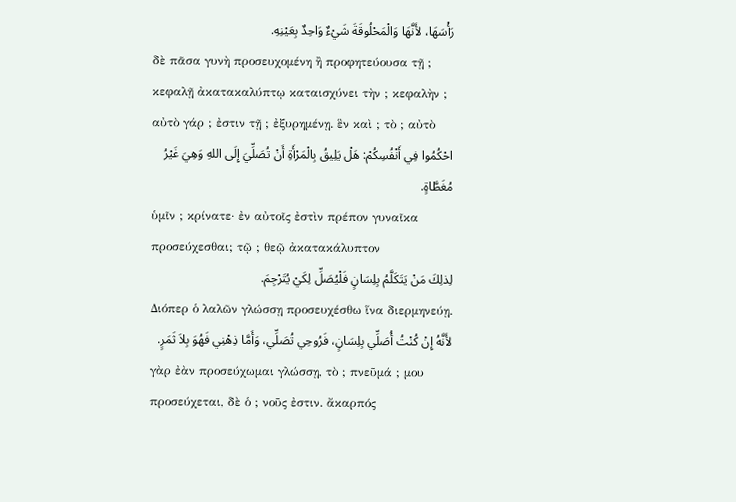رَأْسَهَا، لأَنَّهَا وَالْمَحْلُوقَةَ شَيْءٌ وَاحِدٌ بِعَيْنِهِ.
δὲ πᾶσα γυνὴ προσευχομένη ἢ προφητεύουσα τῇ ; κεφαλῇ ἀκατακαλύπτῳ καταισχύνει τὴν ; κεφαλὴν ; αὐτὸ γάρ ; ἐστιν τῇ ; ἐξυρημένῃ. ἓν καὶ ; τὸ ; αὐτὸ
احْكُمُوا فِي أَنْفُسِكُمْ: هَلْ يَلِيقُ بِالْمَرْأَةِ أَنْ تُصَلِّيَ إِلَى اللهِ وَهِيَ غَيْرُ مُغَطَّاةٍ.
ὑμῖν ; κρίνατε· ἐν αὐτοῖς ἐστὶν πρέπον γυναῖκα προσεύχεσθαι; τῷ ; θεῷ ἀκατακάλυπτον
لِذلِكَ مَنْ يَتَكَلَّمُ بِلِسَانٍ فَلْيُصَلِّ لِكَيْ يُتَرْجِمَ.
Διόπερ ὁ λαλῶν γλώσσῃ προσευχέσθω ἵνα διερμηνεύῃ.
لأَنَّهُ إِنْ كُنْتُ أُصَلِّي بِلِسَانٍ، فَرُوحِي تُصَلِّي، وَأَمَّا ذِهْنِي فَهُوَ بِلاَ ثَمَرٍ.
γὰρ ἐὰν προσεύχωμαι γλώσσῃ, τὸ ; πνεῦμά ; μου προσεύχεται, δὲ ὁ ; νοῦς ἐστιν. ἄκαρπός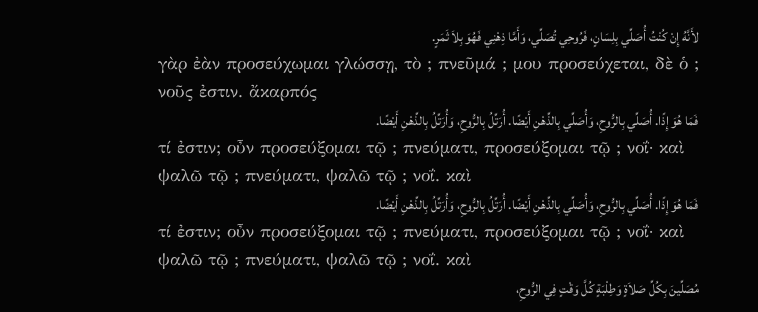لأَنَّهُ إِنْ كُنْتُ أُصَلِّي بِلِسَانٍ، فَرُوحِي تُصَلِّي، وَأَمَّا ذِهْنِي فَهُوَ بِلاَ ثَمَرٍ.
γὰρ ἐὰν προσεύχωμαι γλώσσῃ, τὸ ; πνεῦμά ; μου προσεύχεται, δὲ ὁ ; νοῦς ἐστιν. ἄκαρπός
فَمَا هُوَ إِذًا. أُصَلِّي بِالرُّوحِ، وَأُصَلِّي بِالذِّهْنِ أَيْضًا. أُرَتِّلُ بِالرُّوحِ، وَأُرَتِّلُ بِالذِّهْنِ أَيْضًا.
τί ἐστιν; οὖν προσεύξομαι τῷ ; πνεύματι, προσεύξομαι τῷ ; νοΐ· καὶ ψαλῶ τῷ ; πνεύματι, ψαλῶ τῷ ; νοΐ. καὶ
فَمَا هُوَ إِذًا. أُصَلِّي بِالرُّوحِ، وَأُصَلِّي بِالذِّهْنِ أَيْضًا. أُرَتِّلُ بِالرُّوحِ، وَأُرَتِّلُ بِالذِّهْنِ أَيْضًا.
τί ἐστιν; οὖν προσεύξομαι τῷ ; πνεύματι, προσεύξομαι τῷ ; νοΐ· καὶ ψαλῶ τῷ ; πνεύματι, ψαλῶ τῷ ; νοΐ. καὶ
مُصَلِّينَ بِكُلِّ صَلاَةٍ وَطِلْبَةٍ كُلَّ وَقْتٍ فِي الرُّوحِ،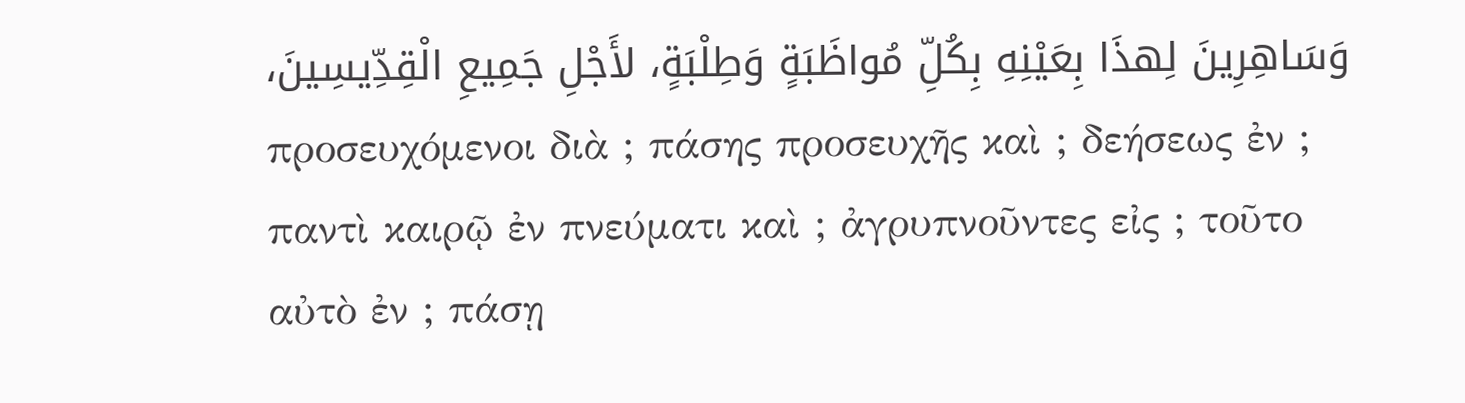وَسَاهِرِينَ لِهذَا بِعَيْنِهِ بِكُلِّ مُواظَبَةٍ وَطِلْبَةٍ، لأَجْلِ جَمِيعِ الْقِدِّيسِينَ،
προσευχόμενοι διὰ ; πάσης προσευχῆς καὶ ; δεήσεως ἐν ; παντὶ καιρῷ ἐν πνεύματι καὶ ; ἀγρυπνοῦντες εἰς ; τοῦτο αὐτὸ ἐν ; πάσῃ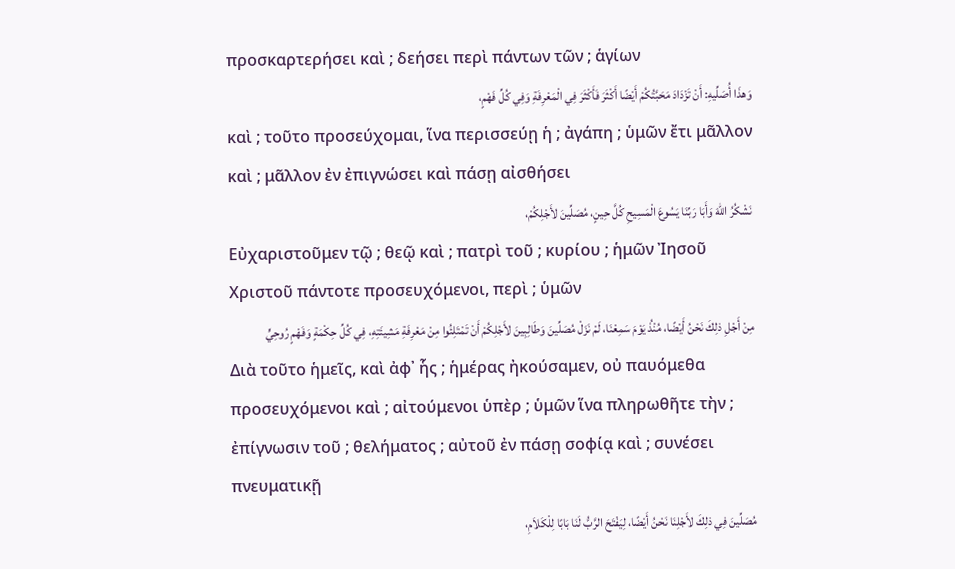προσκαρτερήσει καὶ ; δεήσει περὶ πάντων τῶν ; ἁγίων
وَهذَا أُصَلِّيهِ: أَنْ تَزْدَادَ مَحَبَّتُكُمْ أَيْضًا أَكْثَرَ فَأَكْثَرَ فِي الْمَعْرِفَةِ وَفِي كُلِّ فَهْمٍ،
καὶ ; τοῦτο προσεύχομαι, ἵνα περισσεύῃ ἡ ; ἀγάπη ; ὑμῶν ἔτι μᾶλλον καὶ ; μᾶλλον ἐν ἐπιγνώσει καὶ πάσῃ αἰσθήσει
نَشْكُرُ اللهَ وَأَبَا رَبِّنَا يَسُوعَ الْمَسِيحِ كُلَّ حِينٍ، مُصَلِّينَ لأَجْلِكُمْ،
Εὐχαριστοῦμεν τῷ ; θεῷ καὶ ; πατρὶ τοῦ ; κυρίου ; ἡμῶν Ἰησοῦ Χριστοῦ πάντοτε προσευχόμενοι, περὶ ; ὑμῶν
مِنْ أَجْلِ ذلِكَ نَحْنُ أَيْضًا، مُنْذُ يَوْمَ سَمِعْنَا، لَمْ نَزَلْ مُصَلِّينَ وَطَالِبِينَ لأَجْلِكُمْ أَنْ تَمْتَلِئُوا مِنْ مَعْرِفَةِ مَشِيئَتِهِ، فِي كُلِّ حِكْمَةٍ وَفَهْمٍ رُوحِيٍّ
Διὰ τοῦτο ἡμεῖς, καὶ ἀφ᾽ ἧς ; ἡμέρας ἠκούσαμεν, οὐ παυόμεθα προσευχόμενοι καὶ ; αἰτούμενοι ὑπὲρ ; ὑμῶν ἵνα πληρωθῆτε τὴν ; ἐπίγνωσιν τοῦ ; θελήματος ; αὐτοῦ ἐν πάσῃ σοφίᾳ καὶ ; συνέσει πνευματικῇ
مُصَلِّينَ فِي ذلِكَ لأَجْلِنَا نَحْنُ أَيْضًا، لِيَفْتَحَ الرَّبُّ لَنَا بَابًا لِلْكَلاَمِ،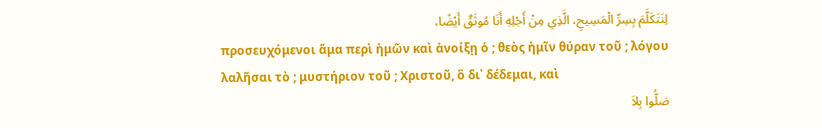لِنَتَكَلَّمَ بِسِرِّ الْمَسِيحِ، الَّذِي مِنْ أَجْلِهِ أَنَا مُوثَقٌ أَيْضًا،
προσευχόμενοι ἅμα περὶ ἡμῶν καὶ ἀνοίξῃ ὁ ; θεὸς ἡμῖν θύραν τοῦ ; λόγου λαλῆσαι τὸ ; μυστήριον τοῦ ; Χριστοῦ, ὃ δι᾽ δέδεμαι, καὶ
صَلُّوا بِلاَ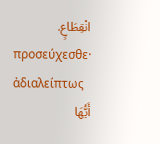انْقِطَاعٍ.
προσεύχεσθε· ἀδιαλείπτως
أَيُّهَا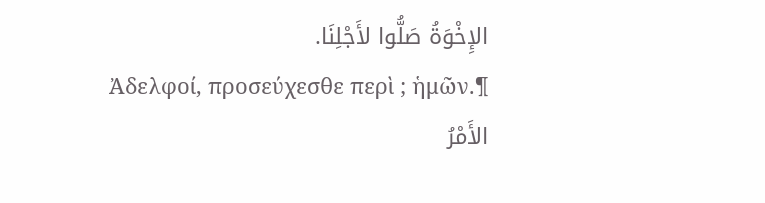الإِخْوَةُ صَلُّوا لأَجْلِنَا.
Ἀδελφοί, προσεύχεσθε περὶ ; ἡμῶν.¶
الأَمْرُ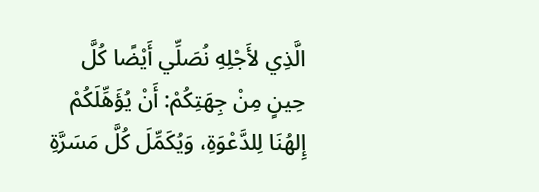الَّذِي لأَجْلِهِ نُصَلِّي أَيْضًا كُلَّ حِينٍ مِنْ جِهَتِكُمْ: أَنْ يُؤَهِّلَكُمْ إِلهُنَا لِلدَّعْوَةِ، وَيُكَمِّلَ كُلَّ مَسَرَّةِ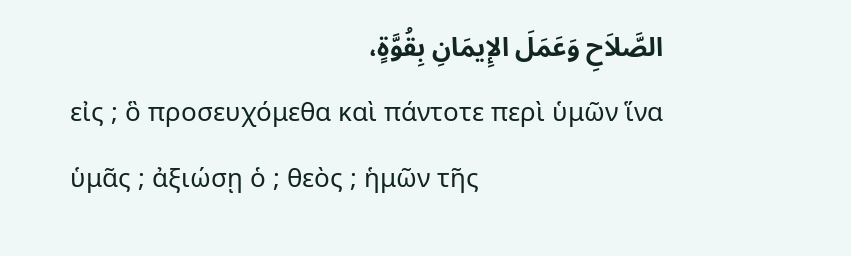الصَّلاَحِ وَعَمَلَ الإِيمَانِ بِقُوَّةٍ،
εἰς ; ὃ προσευχόμεθα καὶ πάντοτε περὶ ὑμῶν ἵνα ὑμᾶς ; ἀξιώσῃ ὁ ; θεὸς ; ἡμῶν τῆς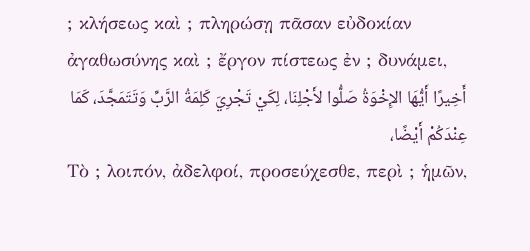; κλήσεως καὶ ; πληρώσῃ πᾶσαν εὐδοκίαν ἀγαθωσύνης καὶ ; ἔργον πίστεως ἐν ; δυνάμει,
أَخِيرًا أَيُّهَا الإِخْوَةُ صَلُّوا لأَجْلِنَا، لِكَيْ تَجْرِيَ كَلِمَةُ الرَّبِّ وَتَتَمَجَّدَ، كَمَا عِنْدَكُمْ أَيْضًا،
Τὸ ; λοιπόν, ἀδελφοί, προσεύχεσθε, περὶ ; ἡμῶν,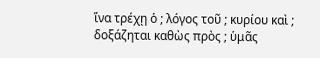ἵνα τρέχῃ ὁ ; λόγος τοῦ ; κυρίου καὶ ; δοξάζηται καθὼς πρὸς ; ὑμᾶς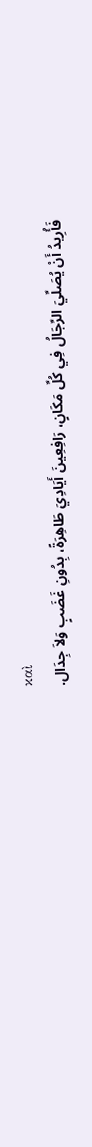καὶ
فَأُرِيدُ أَنْ يُصَلِّيَ الرِّجَالُ فِي كُلِّ مَكَانٍ، رَافِعِينَ أَيَادِيَ طَاهِرَةً، بِدُونِ غَضَبٍ وَلاَ جِدَال.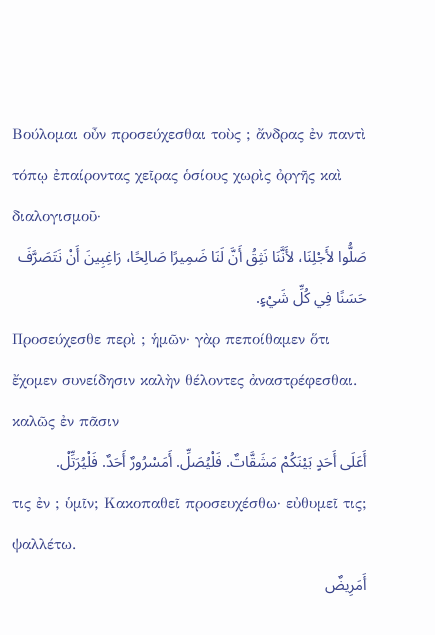Βούλομαι οὖν προσεύχεσθαι τοὺς ; ἄνδρας ἐν παντὶ τόπῳ ἐπαίροντας χεῖρας ὁσίους χωρὶς ὀργῆς καὶ διαλογισμοῦ·
صَلُّوا لأَجْلِنَا، لأَنَّنَا نَثِقُ أَنَّ لَنَا ضَمِيرًا صَالِحًا، رَاغِبِينَ أَنْ نَتَصَرَّفَ حَسَنًا فِي كُلِّ شَيْءٍ.
Προσεύχεσθε περὶ ; ἡμῶν· γὰρ πεποίθαμεν ὅτι ἔχομεν συνείδησιν καλὴν θέλοντες ἀναστρέφεσθαι. καλῶς ἐν πᾶσιν
أَعَلَى أَحَدٍ بَيْنَكُمْ مَشَقَّاتٌ. فَلْيُصَلِّ. أَمَسْرُورٌ أَحَدٌ. فَلْيُرَتِّلْ.
τις ἐν ; ὑμῖν; Κακοπαθεῖ προσευχέσθω· εὐθυμεῖ τις; ψαλλέτω.
أَمَرِيضٌ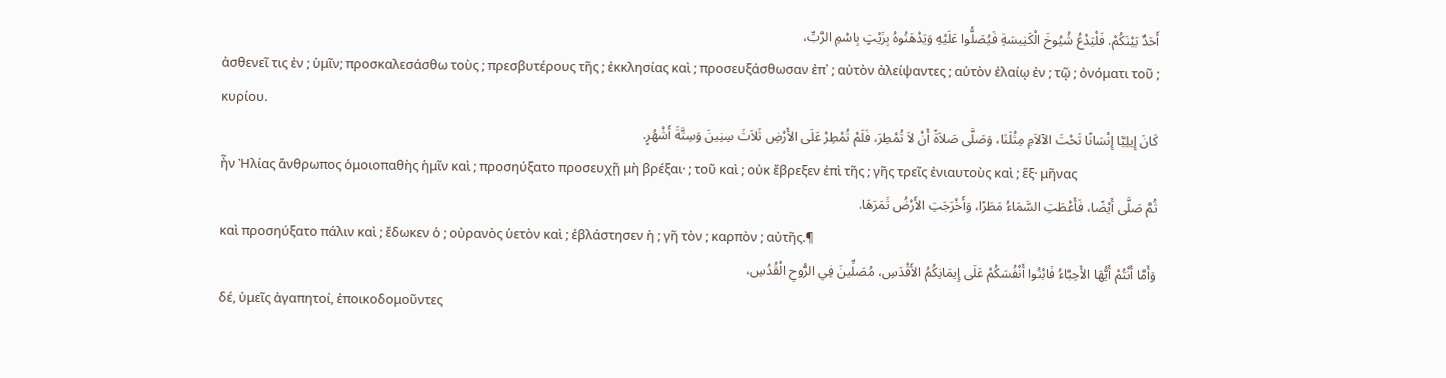أَحَدٌ بَيْنَكُمْ. فَلْيَدْعُ شُيُوخَ الْكَنِيسَةِ فَيُصَلُّوا عَلَيْهِ وَيَدْهَنُوهُ بِزَيْتٍ بِاسْمِ الرَّبِّ،
ἀσθενεῖ τις ἐν ; ὑμῖν; προσκαλεσάσθω τοὺς ; πρεσβυτέρους τῆς ; ἐκκλησίας καὶ ; προσευξάσθωσαν ἐπ᾽ ; αὐτὸν ἀλείψαντες ; αὐτὸν ἐλαίῳ ἐν ; τῷ ; ὀνόματι τοῦ ; κυρίου.
كَانَ إِيلِيَّا إِنْسَانًا تَحْتَ الآلاَمِ مِثْلَنَا، وَصَلَّى صَلاَةً أَنْ لاَ تُمْطِرَ، فَلَمْ تُمْطِرْ عَلَى الأَرْضِ ثَلاَثَ سِنِينَ وَسِتَّةَ أَشْهُرٍ.
ἦν Ἠλίας ἄνθρωπος ὁμοιοπαθὴς ἡμῖν καὶ ; προσηύξατο προσευχῇ μὴ βρέξαι· ; τοῦ καὶ ; οὐκ ἔβρεξεν ἐπὶ τῆς ; γῆς τρεῖς ἐνιαυτοὺς καὶ ; ἕξ· μῆνας
ثُمَّ صَلَّى أَيْضًا، فَأَعْطَتِ السَّمَاءُ مَطَرًا، وَأَخْرَجَتِ الأَرْضُ ثَمَرَهَا.
καὶ προσηύξατο πάλιν καὶ ; ἔδωκεν ὁ ; οὐρανὸς ὑετὸν καὶ ; ἐβλάστησεν ἡ ; γῆ τὸν ; καρπὸν ; αὐτῆς.¶
وَأَمَّا أَنْتُمْ أَيُّهَا الأَحِبَّاءُ فَابْنُوا أَنْفُسَكُمْ عَلَى إِيمَانِكُمُ الأَقْدَسِ، مُصَلِّينَ فِي الرُّوحِ الْقُدُسِ،
δέ, ὑμεῖς ἀγαπητοί, ἐποικοδομοῦντες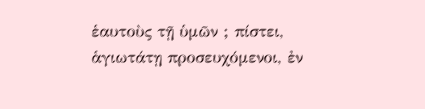ἑαυτοὺς τῇ ὑμῶν ; πίστει, ἁγιωτάτῃ προσευχόμενοι, ἐν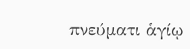πνεύματι ἁγίῳ